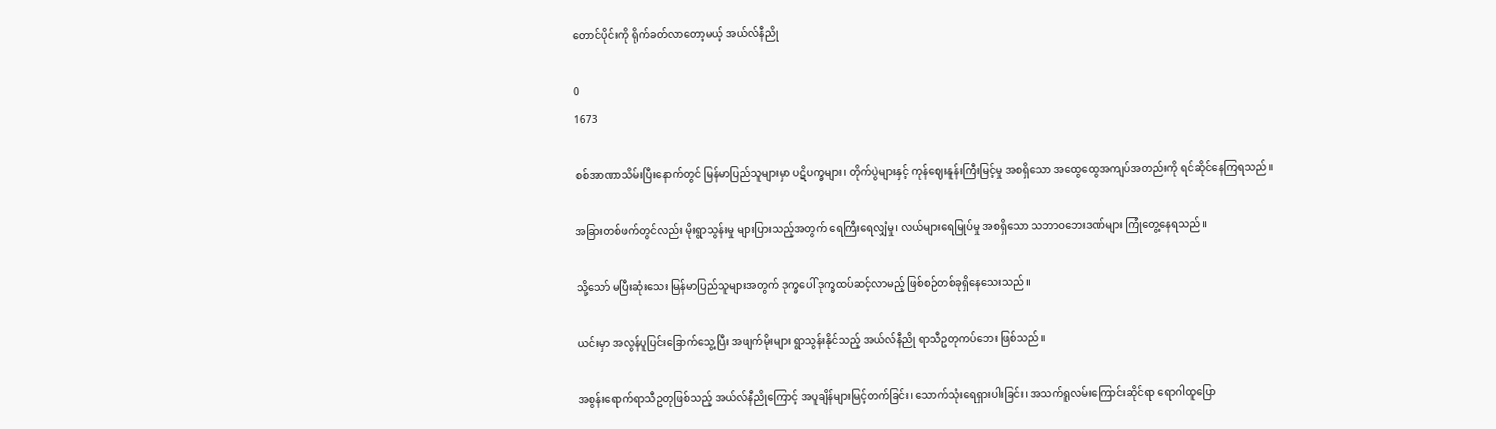တောင်ပိုင်းကို ရိုက်ခတ်လာတော့မယ့် အယ်လ်နီညို

0
1673

စစ်အာဏာသိမ်းပြီးနောက်တွင် မြန်မာပြည်သူများမှာ ပဋိပက္ခများ၊ တိုက်ပွဲများနှင့် ကုန်ဈေးနူန်းကြီးမြင့်မှု အစရှိသော အထွေထွေအကျပ်အတည်းကို ရင်ဆိုင်နေကြရသည်။

အခြားတစ်ဖက်တွင်လည်း မိုးရွာသွန်းမှု များပြားသည့်အတွက် ရေကြီးရေလျှံမှု၊ လယ်များရေမြုပ်မှု အစရှိသော သဘာဝဘေးဒဏ်များ ကြုံတွေ့နေရသည်။

သို့သော် မပြီးဆုံးသေး မြန်မာပြည်သူများအတွက် ဒုက္ခပေါ် ဒုက္ခထပ်ဆင့်လာမည့် ဖြစ်စဉ်တစ်ခုရှိနေသေးသည်။

ယင်းမှာ အလွန်ပူပြင်းခြောက်သွေ့ပြီး အဖျက်မိုးများ ရွာသွန်းနိုင်သည့် အယ်လ်နီညို ရာသီဥတုကပ်ဘေး ဖြစ်သည်။

အစွန်းရောက်ရာသီဥတုဖြစ်သည့် အယ်လ်နီညိုကြောင့် အပူချိန်များမြင့်တက်ခြင်း၊ သောက်သုံးရေရှားပါးခြင်း၊ အသက်ရူလမ်းကြောင်းဆိုင်ရာ ရောဂါထူပြော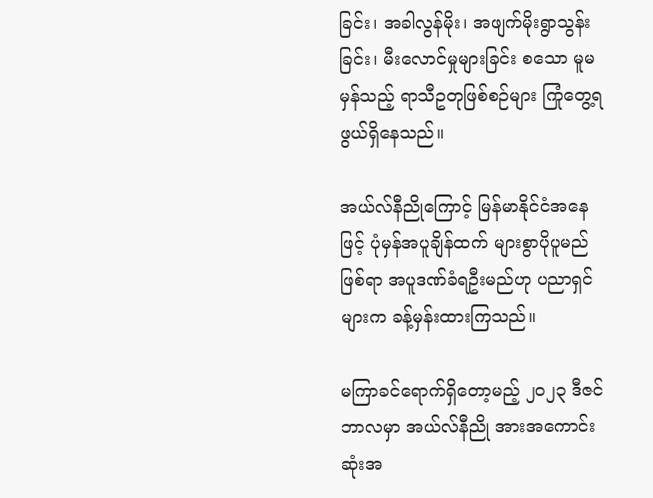ခြင်း၊ အခါလွန်မိုး၊ အဖျက်မိုးရွာသွန်းခြင်း၊ မီးလောင်မှုများခြင်း စသော မူမမှန်သည့် ရာသီဥတုဖြစ်စဉ်များ ကြုံတွေ့ရဖွယ်ရှိနေသည်။

အယ်လ်နီညိုကြောင့် မြန်မာနိုင်ငံအနေဖြင့် ပုံမှန်အပူချိန်ထက် များစွာပိုပူမည်ဖြစ်ရာ အပူဒဏ်ခံရဦးမည်ဟု ပညာရှင်များက ခန့်မှန်းထားကြသည်။

မကြာခင်ရောက်ရှိတော့မည့် ၂၀၂၃ ဒီဇင်ဘာလမှာ အယ်လ်နီညို အားအကောင်းဆုံးအ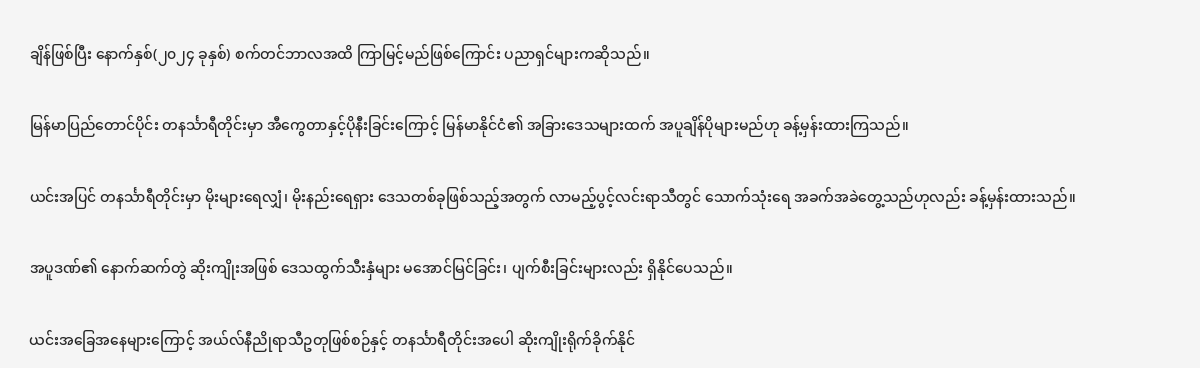ချိန်ဖြစ်ပြီး နောက်နှစ်(၂၀၂၄ ခုနှစ်) စက်တင်ဘာလအထိ ကြာမြင့်မည်ဖြစ်ကြောင်း ပညာရှင်များကဆိုသည်။

မြန်မာပြည်တောင်ပိုင်း တနင်္သာရီတိုင်းမှာ အီကွေတာနှင့်ပိုနီးခြင်းကြောင့် မြန်မာနိုင်ငံ၏ အခြားဒေသများထက် အပူချိန်ပိုများမည်ဟု ခန့်မှန်းထားကြသည်။

ယင်းအပြင် တနင်္သာရီတိုင်းမှာ မိုးများရေလျှံ၊ မိုးနည်းရေရှား ဒေသတစ်ခုဖြစ်သည့်အတွက် လာမည့်ပွင့်လင်းရာသီတွင် သောက်သုံးရေ အခက်အခဲတွေ့သည်ဟုလည်း ခန့်မှန်းထားသည်။

အပူဒဏ်၏ နောက်ဆက်တွဲ ဆိုးကျိုးအဖြစ် ဒေသထွက်သီးနှံများ မအောင်မြင်ခြင်း၊ ပျက်စီးခြင်းများလည်း ရှိနိုင်ပေသည်။

ယင်းအခြေအနေများကြောင့် အယ်လ်နီညိုရာသီဥတုဖြစ်စဉ်နှင့် တနင်္သာရီတိုင်းအပေါ ဆိုးကျိုးရိုက်ခိုက်နိုင်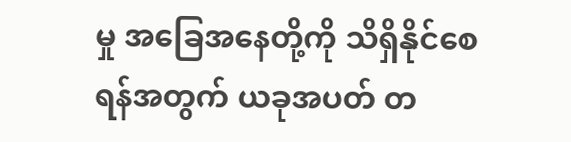မှု အခြေအနေတို့ကို သိရှိနိုင်စေရန်အတွက် ယခုအပတ် တ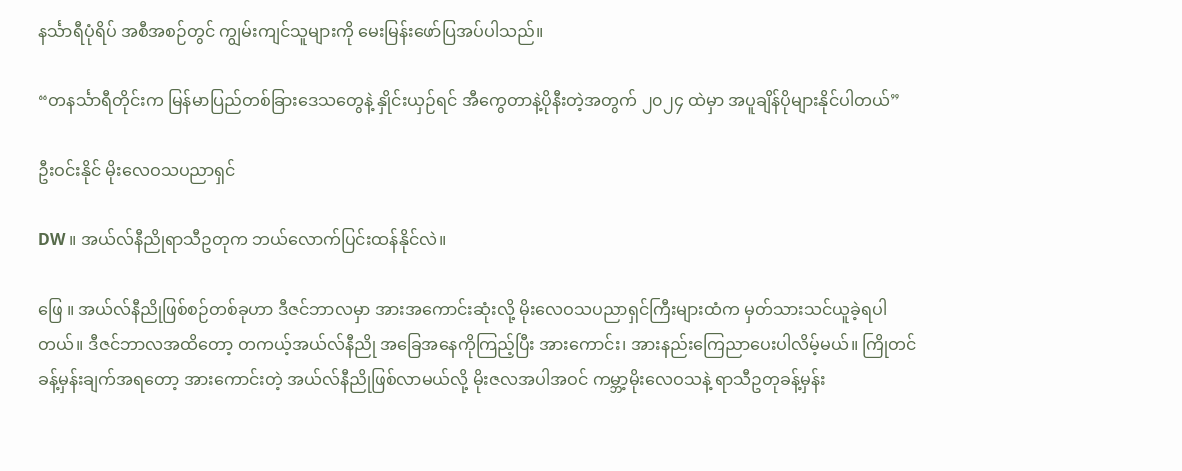နင်္သာရီပုံရိပ် အစီအစဉ်တွင် ကျွမ်းကျင်သူများကို မေးမြန်းဖော်ပြအပ်ပါသည်။

“တနင်္သာရီတိုင်းက မြန်မာပြည်တစ်ခြားဒေသတွေနဲ့ နှိုင်းယှဉ်ရင် အီကွေတာနဲ့ပိုနီးတဲ့အတွက် ၂၀၂၄ ထဲမှာ အပူချိန်ပိုများနိုင်ပါတယ်”

ဦးဝင်းနိုင် မိုးလေဝသပညာရှင်

DW ။ အယ်လ်နီညိုရာသီဥတုက ဘယ်လောက်ပြင်းထန်နိုင်လဲ။

ဖြေ ။ အယ်လ်နီညိုဖြစ်စဉ်တစ်ခုဟာ ဒီဇင်ဘာလမှာ အားအကောင်းဆုံးလို့ မိုးလေဝသပညာရှင်ကြီးများထံက မှတ်သားသင်ယူခဲ့ရပါတယ်။ ဒီဇင်ဘာလအထိတော့ တကယ့်အယ်လ်နီညို အခြေအနေကိုကြည့်ပြီး အားကောင်း၊ အားနည်းကြေညာပေးပါလိမ့်မယ်။ ကြိုတင်ခန့်မှန်းချက်အရတော့ အားကောင်းတဲ့ အယ်လ်နီညိုဖြစ်လာမယ်လို့ မိုးဇလအပါအဝင် ကမ္ဘာ့မိုးလေဝသနဲ့ ရာသီဥတုခန့်မှန်း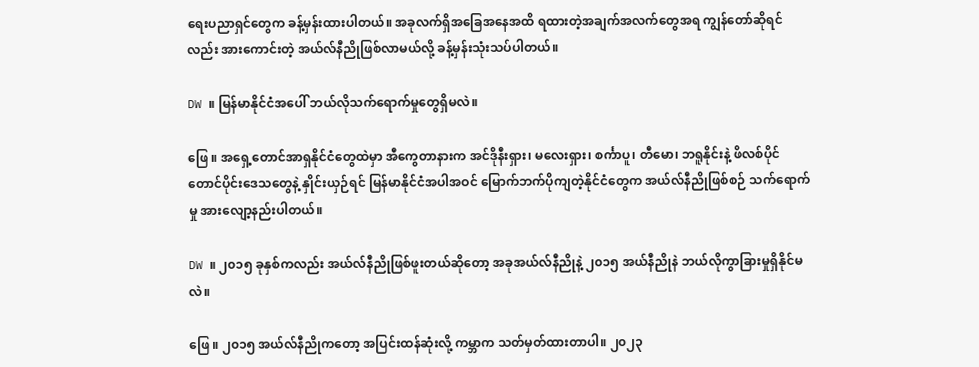ရေးပညာရှင်တွေက ခန့်မှန်းထားပါတယ်။ အခုလက်ရှိအခြေအနေအထိ ရထားတဲ့အချက်အလက်တွေအရ ကျွန်တော်ဆိုရင်လည်း အားကောင်းတဲ့ အယ်လ်နီညိုဖြစ်လာမယ်လို့ ခန့်မှန်းသုံးသပ်ပါတယ်။

DW ။ မြန်မာနိုင်ငံအပေါ် ဘယ်လိုသက်ရောက်မှုတွေရှိမလဲ။

ဖြေ ။ အရှေ့တောင်အာရှနိုင်ငံတွေထဲမှာ အီကွေတာနားက အင်ဒိုနီးရှား၊ မလေးရှား၊ စင်္ကာပူ၊ တီမော၊ ဘရူနိုင်းနဲ့ ဖိလစ်ပိုင်တောင်ပိုင်းဒေသတွေနဲ့ နှိုင်းယှဉ်ရင် မြန်မာနိုင်ငံအပါအဝင် မြောက်ဘက်ပိုကျတဲ့နိုင်ငံတွေက အယ်လ်နီညိုဖြစ်စဉ် သက်ရောက်မှု အားလျော့နည်းပါတယ်။

DW ။ ၂၀၁၅ ခုနှစ်ကလည်း အယ်လ်နီညိုဖြစ်ဖူးတယ်ဆိုတော့ အခုအယ်လ်နီညိုနဲ့ ၂၀၁၅ အယ်နီညိုနဲ ဘယ်လိုကွာခြားမှုရှိနိုင်မလဲ။

ဖြေ ။ ၂၀၁၅ အယ်လ်နီညိုကတော့ အပြင်းထန်ဆုံးလို့ ကမ္ဘာက သတ်မှတ်ထားတာပါ။ ၂၀၂၃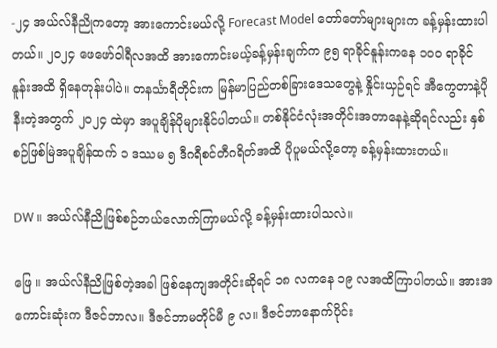-၂၄ အယ်လ်နီညိုကတော့ အားကောင်းမယ်လို့ Forecast Model တော်တော်များများက ခန့်မှန်းထားပါတယ်။ ၂၀၂၄ ဖေဖော်ဝါရီလအထိ အားကောင်းမယ့်ခန့်မှန်းချက်က ၉၅ ရာခိုင်နူန်းကနေ ၁၀၀ ရာခိုင်နူန်းအထိ ရှိနေတုန်းပါပဲ။ တနင်္သာရီတိုင်းက မြန်မာပြည်တစ်ခြားဒေသတွေနဲ့ နှိုင်းယှဉ်ရင် အီကွေတာနဲ့ပိုနီးတဲ့အတွက် ၂၀၂၄ ထဲမှာ အပူချိန်ပိုများနိုင်ပါတယ်။ တစ်နိုင်ငံလုံးအတိုင်းအတာနေနဲ့ဆိုရင်လည်း နှစ်စဉ်ဖြစ်မြဲအပူချိန်ထက် ၁ ဒဿမ ၅ ဒီဂရီစင်တီဂရိတ်အထိ ပိုပူမယ်လို့တော့ ခန့်မှန်းထားတယ်။

DW ။ အယ်လ်နီညိုဖြစ်စဉ်ဘယ်လောက်ကြာမယ်လို့ ခန့်မှန်းထားပါသလဲ။

ဖြေ ။ အယ်လ်နီညိုဖြစ်တဲ့အခါ ဖြစ်နေကျအတိုင်းဆိုရင် ၁၈ လကနေ ၁၉ လအထိကြာပါတယ်။ အားအကောင်းဆုံးက ဒီဇင်ဘာလ။ ဒီဇင်ဘာမတိုင်မီ ၉ လ။ ဒီဇင်ဘာနောက်ပိုင်း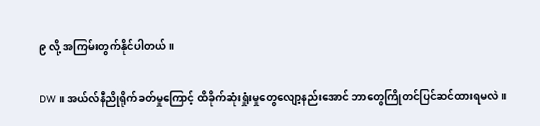၉ လို့ အကြမ်းတွက်နိုင်ပါတယ်။

DW ။ အယ်လ်နီညိုရိုက်ခတ်မှုကြောင့် ထိခိုက်ဆုံးရှုံးမှုတွေလျော့နည်းအောင် ဘာတွေကြိုတင်ပြင်ဆင်ထားရမလဲ။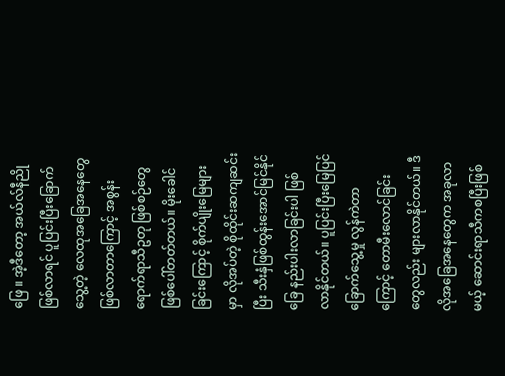ဖြေ ။ အဲ့ဒီတော့ အယ်လ်နီညိုဖြစ်လာရင် ပူပြင်းပြီးခြောက်သွေ့တဲ့ လေထုအခြေအနေတွေ ဖြစ်လာတာကြောင့် အစွန်းရောက်ရာသီဥတု ဖြစ်စဉ်တွေ ဖြစ်ပေါ်တတ်တယ်။ မိုးခေါင်ခြင်းကြောင့် စိုက်ပျိုးမြေများမှာ လိုအပ်တဲ့ စိုထိုင်းဆကျဆင်းပြီး သီးနှံဖြစ်ထွန်းအောင်မြင်နိုင်ခြေ နည်းပါးလာခြင်းပါ ဖြစ်လာနိုင်တယ်။ ပူပြင်းပြီးမြေပြင်ခြောက်သွေ့မှု လွန်ကဲတာကြောင့် တောမီးလောင်ခြင်းတွေလည်း များလာနိုင်တယ်။ ဒီလိုအခြေအနေတွေက အခုလာမယ့် ဆောင်းရာသီကစပြီးဖြစ်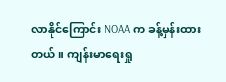လာနိုင်ကြောင်း NOAA က ခန့်မှန်းထားတယ်။ ကျန်းမာရေးရှု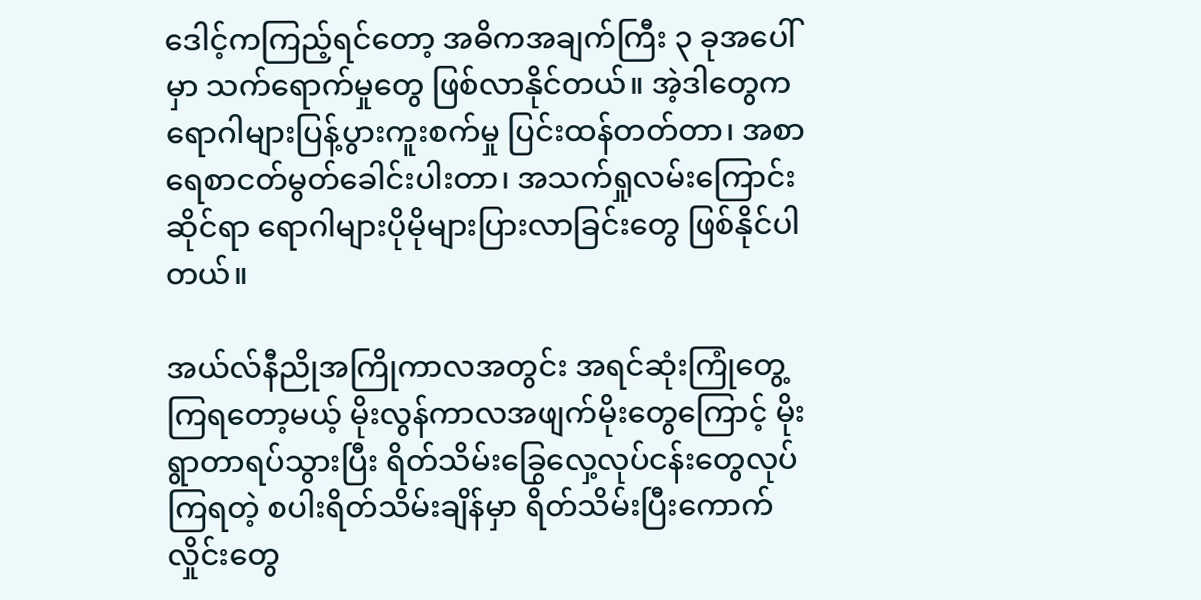ဒေါင့်ကကြည့်ရင်တော့ အဓိကအချက်ကြီး ၃ ခုအပေါ်မှာ သက်ရောက်မှုတွေ ဖြစ်လာနိုင်တယ်။ အဲ့ဒါတွေက ရောဂါများပြန့်ပွားကူးစက်မှု ပြင်းထန်တတ်တာ၊ အစာရေစာငတ်မွတ်ခေါင်းပါးတာ၊ အသက်ရှုလမ်းကြောင်းဆိုင်ရာ ရောဂါများပိုမိုများပြားလာခြင်းတွေ ဖြစ်နိုင်ပါတယ်။

အယ်လ်နီညိုအကြိုကာလအတွင်း အရင်ဆုံးကြုံတွေ့ကြရတော့မယ့် မိုးလွန်ကာလအဖျက်မိုးတွေကြောင့် မိုးရွာတာရပ်သွားပြီး ရိတ်သိမ်းခြွေလှေ့လုပ်ငန်းတွေလုပ်ကြရတဲ့ စပါးရိတ်သိမ်းချိန်မှာ ရိတ်သိမ်းပြီးကောက်လှိုင်းတွေ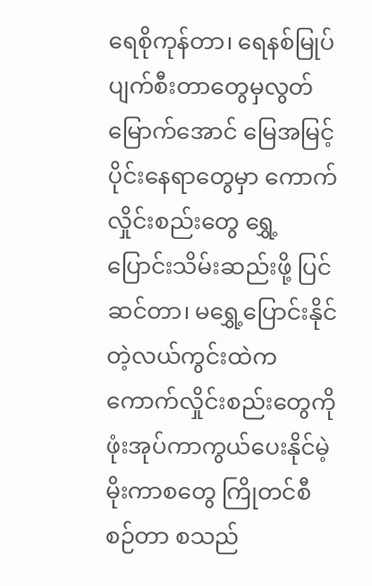ရေစိုကုန်တာ၊ ရေနစ်မြုပ် ပျက်စီးတာတွေမှလွတ်မြောက်အောင် မြေအမြင့်ပိုင်းနေရာတွေမှာ ကောက်လှိုင်းစည်းတွေ ရွှေ့ပြောင်းသိမ်းဆည်းဖို့ ပြင်ဆင်တာ၊ မရွှေ့ပြောင်းနိုင်တဲ့လယ်ကွင်းထဲက ကောက်လှိုင်းစည်းတွေကို ဖုံးအုပ်ကာကွယ်ပေးနိုင်မဲ့ မိုးကာစတွေ ကြိုတင်စီစဉ်တာ စသည်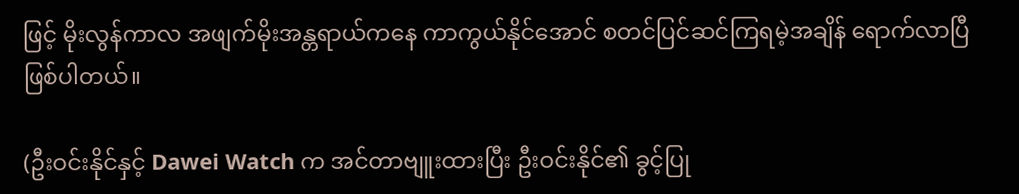ဖြင့် မိုးလွန်ကာလ အဖျက်မိုးအန္တရာယ်ကနေ ကာကွယ်နိုင်အောင် စတင်ပြင်ဆင်ကြရမဲ့အချိန် ရောက်လာပြီ ဖြစ်ပါတယ်။

(ဦးဝင်းနိုင်နှင့် Dawei Watch က အင်တာဗျူးထားပြီး ဦးဝင်းနိုင်၏ ခွင့်ပြု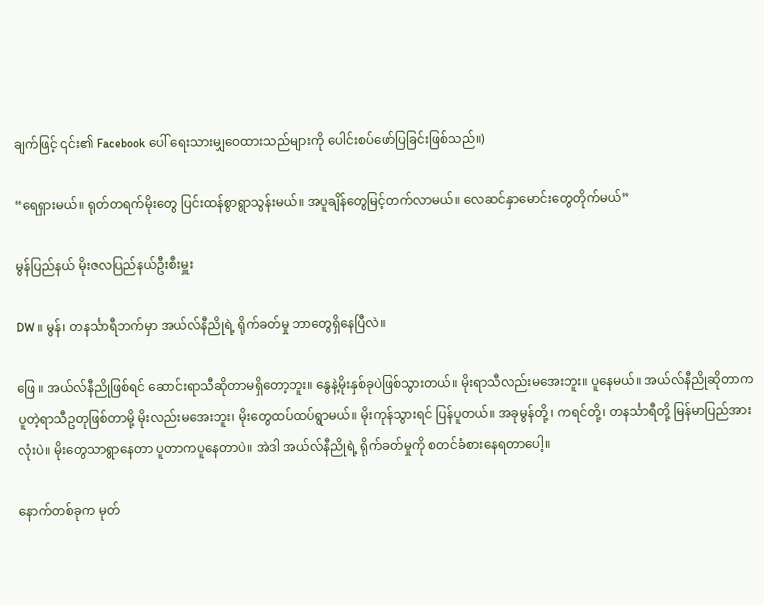ချက်ဖြင့် ၎င်း၏ Facebook ပေါ် ရေးသားမျှဝေထားသည်များကို ပေါင်းစပ်ဖော်ပြခြင်းဖြစ်သည်။)

“ရေရှားမယ်။ ရုတ်တရက်မိုးတွေ ပြင်းထန်စွာရွာသွန်းမယ်။ အပူချိန်တွေမြင့်တက်လာမယ်။ လေဆင်နှာမောင်းတွေတိုက်မယ်”

မွန်ပြည်နယ် မိုးဇလပြည်နယ်ဦးစီးမှူး

DW ။ မွန်၊ တနင်္သာရီဘက်မှာ အယ်လ်နီညိုရဲ့ ရိုက်ခတ်မှု ဘာတွေရှိနေပြီလဲ။

ဖြေ ။ အယ်လ်နီညိုဖြစ်ရင် ဆောင်းရာသီဆိုတာမရှိတော့ဘူး။ နွေနဲ့မိုးနှစ်ခုပဲဖြစ်သွားတယ်။ မိုးရာသီလည်းမအေးဘူး။ ပူနေမယ်။ အယ်လ်နီညိုဆိုတာက ပူတဲ့ရာသီဥတုဖြစ်တာမို့ မိုးလည်းမအေးဘူး၊ မိုးတွေထပ်ထပ်ရွာမယ်။ မိုးကုန်သွားရင် ပြန်ပူတယ်။ အခုမွန်တို့ ၊ ကရင်တို့၊ တနင်္သာရီတို့ မြန်မာပြည်အားလုံးပဲ။ မိုးတွေသာရွာနေတာ ပူတာကပူနေတာပဲ။ အဲဒါ အယ်လ်နီညိုရဲ့ ရိုက်ခတ်မှုကို စတင်ခံစားနေရတာပေါ့။

နောက်တစ်ခုက မုတ်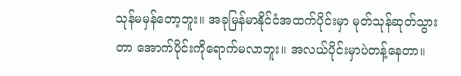သုန်မမှန်တော့ဘူး။ အခုမြန်မာနိုင်ငံအထက်ပိုင်းမှာ မုတ်သုန်‌ဆုတ်သွားတာ အောက်ပိုင်းကိုရောက်မလာဘူး။ အလယ်ပိုင်းမှာပဲတန့်နေတာ။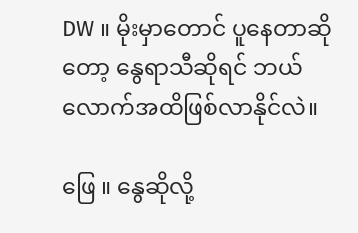DW ။ မိုးမှာတောင် ပူနေတာဆိုတော့ နွေရာသီဆိုရင် ဘယ်လောက်အထိဖြစ်လာနိုင်လဲ။

ဖြေ ။ နွေဆိုလို့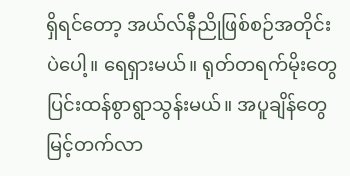ရှိရင်တော့ အယ်လ်နီညိုဖြစ်စဉ်အတိုင်းပဲပေါ့။ ရေရှားမယ်။ ရုတ်တရက်မိုးတွေ ပြင်းထန်စွာရွာသွန်းမယ်။ အပူချိန်တွေမြင့်တက်လာ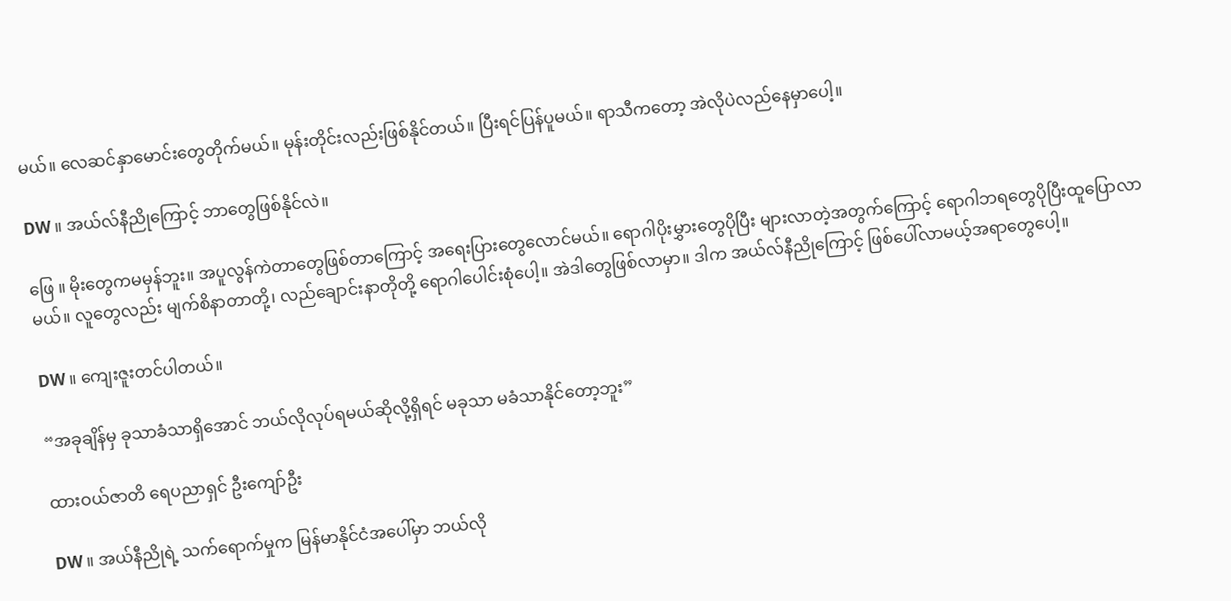မယ်။ လေဆင်နှာမောင်းတွေတိုက်မယ်။ မုန်းတိုင်းလည်းဖြစ်နိုင်တယ်။ ပြီးရင်ပြန်ပူမယ်။ ရာသီကတော့ အဲလိုပဲလည်နေမှာပေါ့။

DW ။ အယ်လ်နီညိုကြောင့် ဘာတွေဖြစ်နိုင်လဲ။

ဖြေ ။ မိုးတွေကမမှန်ဘူး။ အပူလွန်ကဲတာတွေဖြစ်တာကြောင့် အရေးပြားတွေလောင်မယ်။ ရောဂါပိုးမွှားတွေပိုပြီး များလာတဲ့အတွက်ကြောင့် ရောဂါဘရတွေပိုပြီးထူပြောလာမယ်။ လူတွေလည်း မျက်စိနာတာတို့၊ လည်ချောင်းနာတိုတို့ ရောဂါပေါင်းစုံပေါ့။ အဲဒါတွေဖြစ်လာမှာ။ ဒါက အယ်လ်နီညိုကြောင့် ဖြစ်ပေါ်လာမယ့်အရာတွေပေါ့။

DW ။ ကျေးဇူးတင်ပါတယ်။

“အခုချိန်မှ ခုသာခံသာရှိအောင် ဘယ်လိုလုပ်ရမယ်ဆိုလို့ရှိရင် မခုသာ မခံသာနိုင်တော့ဘူး”

ထားဝယ်ဇာတိ ရေပညာရှင် ဦးကျော်ဦး

DW ။ အယ်နီညိုရဲ့ သက်ရောက်မှုက မြန်မာနိုင်ငံအပေါ်မှာ ဘယ်လို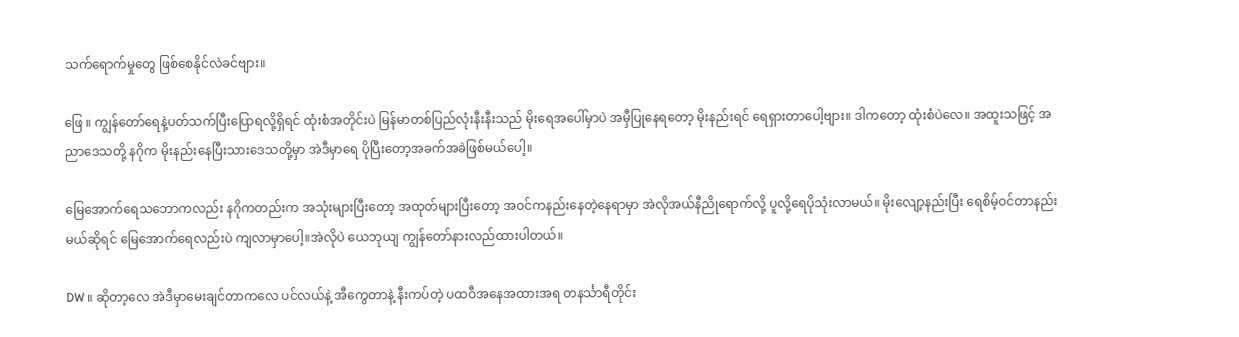သက်ရောက်မှုတွေ ဖြစ်စေနိုင်လဲခင်ဗျား။

ဖြေ ။ ကျွန်တော်ရေနဲ့ပတ်သက်ပြီးပြောရလို့ရှိရင် ထုံးစံအတိုင်းပဲ မြန်မာတစ်ပြည်လုံးနီးနီးသည် မိုးရေအပေါ်မှာပဲ အမှီပြုနေရတော့ မိုးနည်းရင် ရေရှားတာပေါ့ဗျား။ ဒါကတော့ ထုံးစံပဲလေ။ အထူးသဖြင့် အညာဒေသတို့ နဂိုက မိုးနည်းနေပြီးသားဒေသတို့မှာ အဲဒီမှာရေ ပိုပြီးတော့အခက်အခဲဖြစ်မယ်ပေါ့။

မြေအောက်ရေသဘောကလည်း နဂိုကတည်းက အသုံးများပြီးတော့ အထုတ်များပြီးတော့ အဝင်ကနည်းနေတဲ့နေရာမှာ အဲလိုအယ်နီညိုရောက်လို့ ပူလို့ရေပိုသုံးလာမယ်။ မိုးလျော့နည်းပြီး ရေစိမ့်ဝင်တာနည်းမယ်ဆိုရင် မြေအောက်ရေလည်းပဲ ကျလာမှာပေါ့။အဲလိုပဲ ယေဘုယျ ကျွန်တော်နားလည်ထားပါတယ်။

DW ။ ဆိုတာ့လေ အဲဒီမှာမေးချင်တာကလေ ပင်လယ်နဲ့ အီကွေတာနဲ့ နီးကပ်တဲ့ ပထဝီအနေအထားအရ တနင်္သာရီတိုင်း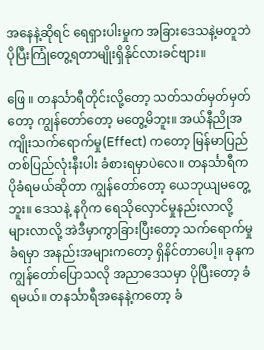အနေနဲ့ဆိုရင် ရေရှားပါးမှုက အခြားဒေသနဲ့မတူဘဲ ပိုပြီးကြုံတွေ့ရတာမျိုးရှိနိုင်လားခင်ဗျား။

ဖြေ ။ တနင်္သာရီတိုင်းလို့တော့ သတ်သတ်မှတ်မှတ်တော့ ကျွန်တော်တော့ မတွေ့မိဘူး။ အယ်နီညိုအကျိုးသက်ရောက်မှု(Effect) ကတော့ မြန်မာပြည်တစ်ပြည်လုံးနီးပါး ခံစားရမှာပဲလေ။ တနင်္သာရီက ပိုခံရမယ်ဆိုတာ ကျွန်တော်တော့ ယေဘုယျမတွေ့ဘူး။ ဒေသနဲ့ နဂိုက ရေသိုလှောင်မှုနည်းလာလို့ များလာလို့ အဲဒီမှာကွာခြားပြီးတော့ သက်ရောက်မှု ခံရမှာ အနည်းအများကတော့ ရှိနိင်တာပေါ့။ ခုနက ကျွန်တော်ပြောသလို အညာဒေသမှာ ပိုပြီးတော့ ခံရမယ်။ တနင်္သာရီအနေနဲ့ကတော့ ခံ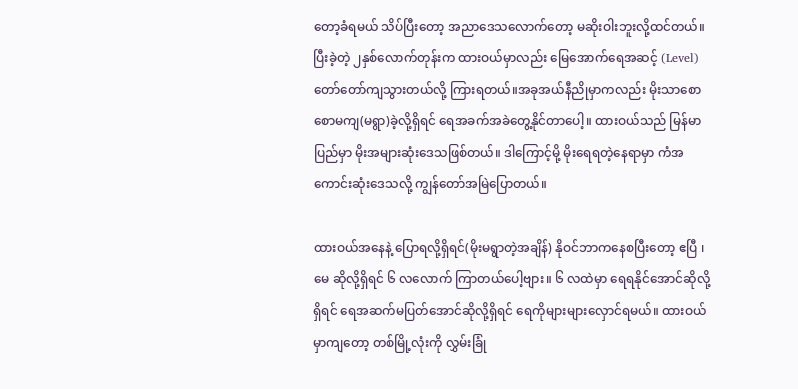တော့ခံရမယ် သိပ်ပြီးတော့ အညာဒေသလောက်တော့ မဆိုးဝါးဘူးလို့ထင်တယ်။ ပြီးခဲ့တဲ့ ၂နှစ်လောက်တုန်းက ထားဝယ်မှာလည်း မြေအောက်ရေအဆင့် (Level) တော်တော်ကျသွားတယ်လို့ ကြားရတယ်။အခုအယ်နီညိုမှာကလည်း မိုးသာစောစောမကျ(မရွာ)ခဲ့လို့ရှိရင် ရေအခက်အခဲတွေ့နိုင်တာပေါ့။ ထားဝယ်သည် မြန်မာပြည်မှာ မိုးအများဆုံးဒေသဖြစ်တယ်။ ဒါကြောင့်မို့ မိုးရေရတဲ့နေရာမှာ ကံအကောင်းဆုံးဒေသလို့ ကျွန်တော်အမြဲပြောတယ်။

ထားဝယ်အနေနဲ့ ပြောရလို့ရှိရင်(မိုးမရွာတဲ့အချိန်) နိုဝင်ဘာကနေစပြီးတော့ ဧပြီ ၊မေ ဆိုလို့ရှိရင် ၆ လလောက် ကြာတယ်ပေါ့ဗျား။ ၆ လထဲမှာ ရေရနိုင်အောင်ဆိုလို့ရှိရင် ရေအဆက်မပြတ်အောင်ဆိုလို့ရှိရင် ရေကိုများများလှောင်ရမယ်။ ထားဝယ်မှာကျတော့ တစ်မြို့လုံးကို လွှမ်းခြုံ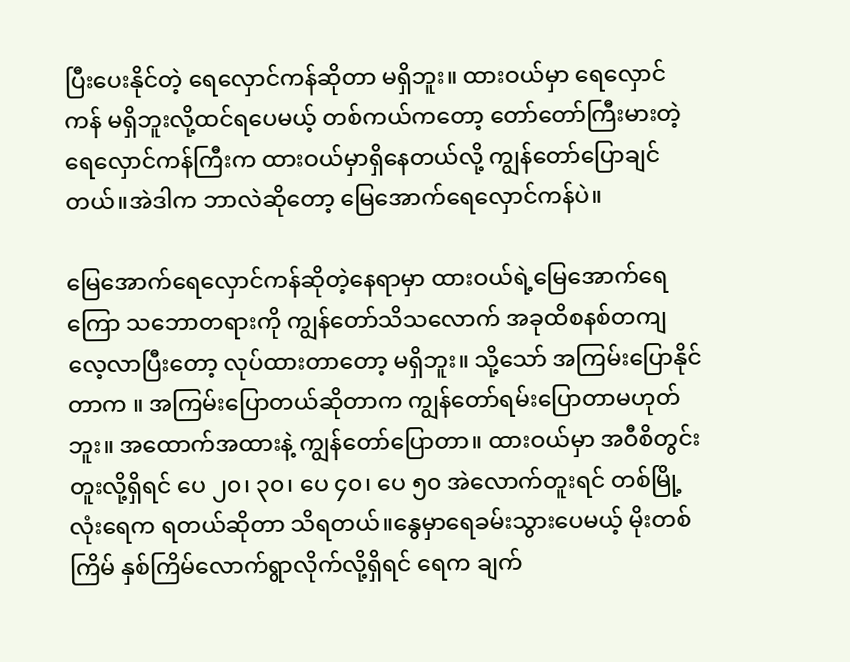ပြီးပေးနိုင်တဲ့ ရေလှောင်ကန်ဆိုတာ မရှိဘူး။ ထားဝယ်မှာ ရေလှောင်ကန် မရှိဘူးလို့ထင်ရပေမယ့် တစ်ကယ်ကတော့ တော်တော်ကြီးမားတဲ့ ရေလှောင်ကန်ကြီးက ထားဝယ်မှာရှိနေတယ်လို့ ကျွန်တော်ပြောချင်တယ်။အဲဒါက ဘာလဲဆိုတော့ မြေအောက်ရေလှောင်ကန်ပဲ။

မြေအောက်ရေလှောင်ကန်ဆိုတဲ့နေရာမှာ ထားဝယ်ရဲ့မြေအောက်ရေကြော သဘောတရားကို ကျွန်တော်သိသလောက် အခုထိစနစ်တကျလေ့လာပြီးတော့ လုပ်ထားတာတော့ မရှိဘူး။ သို့သော် အကြမ်းပြောနိုင်တာက ။ အကြမ်းပြောတယ်ဆိုတာက ကျွန်တော်ရမ်းပြောတာမဟုတ်ဘူး။ အထောက်အထားနဲ့ ကျွန်တော်ပြောတာ။ ထားဝယ်မှာ အဝီစိတွင်းတူးလို့ရှိရင် ပေ ၂၀၊ ၃၀၊ ပေ ၄၀၊ ပေ ၅၀ အဲလောက်တူးရင် တစ်မြို့လုံးရေက ရတယ်ဆိုတာ သိရတယ်။နွေမှာရေခမ်းသွားပေမယ့် မိုးတစ်ကြိမ် နှစ်ကြိမ်လောက်ရွာလိုက်လို့ရှိရင် ရေက ချက်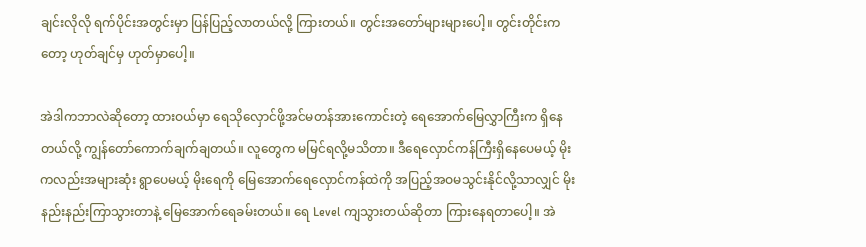ချင်းလိုလို ရက်ပိုင်းအတွင်းမှာ ပြန်ပြည့်လာတယ်လို့ ကြားတယ်။ တွင်းအတော်များများပေါ့။ တွင်းတိုင်းကတော့ ဟုတ်ချင်မှ ဟုတ်မှာပေါ့။

အဲဒါကဘာလဲဆိုတော့ ထားဝယ်မှာ ရေသိုလှောင်ဖို့အင်မတန်အားကောင်းတဲ့ ရေအောက်မြေလွှာကြီးက ရှိနေတယ်လို့ ကျွန်တော်ကောက်ချက်ချတယ်။ လူတွေက မမြင်ရလို့မသိတာ။ ဒီရေလှောင်ကန်ကြီးရှိနေပေမယ့် မိုးကလည်းအများဆုံး ရွာပေမယ့် မိုးရေကို မြေအောက်ရေလှောင်ကန်ထဲကို အပြည့်အဝမသွင်းနိုင်လို့သာလျှင် မိုးနည်းနည်းကြာသွားတာနဲ့ မြေအောက်ရေခမ်းတယ်။ ရေ Level ကျသွားတယ်ဆိုတာ ကြားနေရတာပေါ့။ အဲ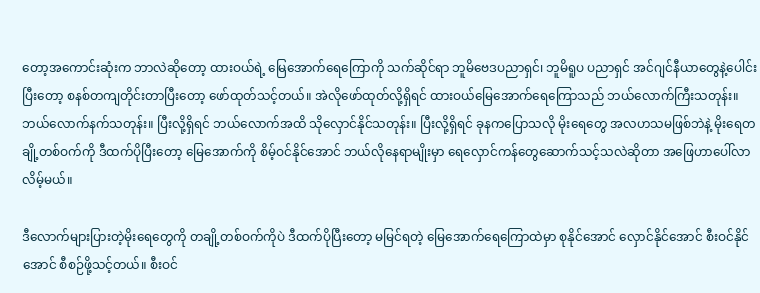တော့အကောင်းဆုံးက ဘာလဲဆိုတော့ ထားဝယ်ရဲ့ မြေအောက်ရေကြောကို သက်ဆိုင်ရာ ဘူမိဗေဒပညာရှင်၊ ဘူမိရူပ ပညာရှင် အင်ဂျင်နီယာတွေနဲ့ပေါင်းပြီးတော့ စနစ်တကျတိုင်းတာပြီးတော့ ဖော်ထုတ်သင့်တယ်။ အဲလိုဖော်ထုတ်လို့ရှိရင် ထားဝယ်မြေအောက်ရေကြောသည် ဘယ်လောက်ကြီးသတုန်း။ ဘယ်လောက်နက်သတုန်း။ ပြီးလို့ရှိရင် ဘယ်လောက်အထိ သိုလှောင်နိုင်သတုန်း။ ပြီးလို့ရှိရင် ခုနကပြောသလို မိုးရေတွေ အလဟသမဖြစ်ဘဲနဲ့ မိုးရေတချို့တစ်ဝက်ကို ဒီထက်ပိုပြီးတော့ မြေအောက်ကို စိမ့်ဝင်နိုင်အောင် ဘယ်လိုနေရာမျိုးမှာ ရေလှောင်ကန်တွေဆောက်သင့်သလဲဆိုတာ အဖြေဟာပေါ်လာလိမ့်မယ်။

ဒီလောက်များပြားတဲ့မိုးရေတွေကို တချို့တစ်ဝက်ကိုပဲ ဒီထက်ပိုပြီးတော့ မမြင်ရတဲ့ မြေအောက်ရေကြောထဲမှာ စုနိုင်အောင် လှောင်နိုင်အောင် စီးဝင်နိုင်အောင် စီစဉ်ဖို့သင့်တယ်။ စီးဝင်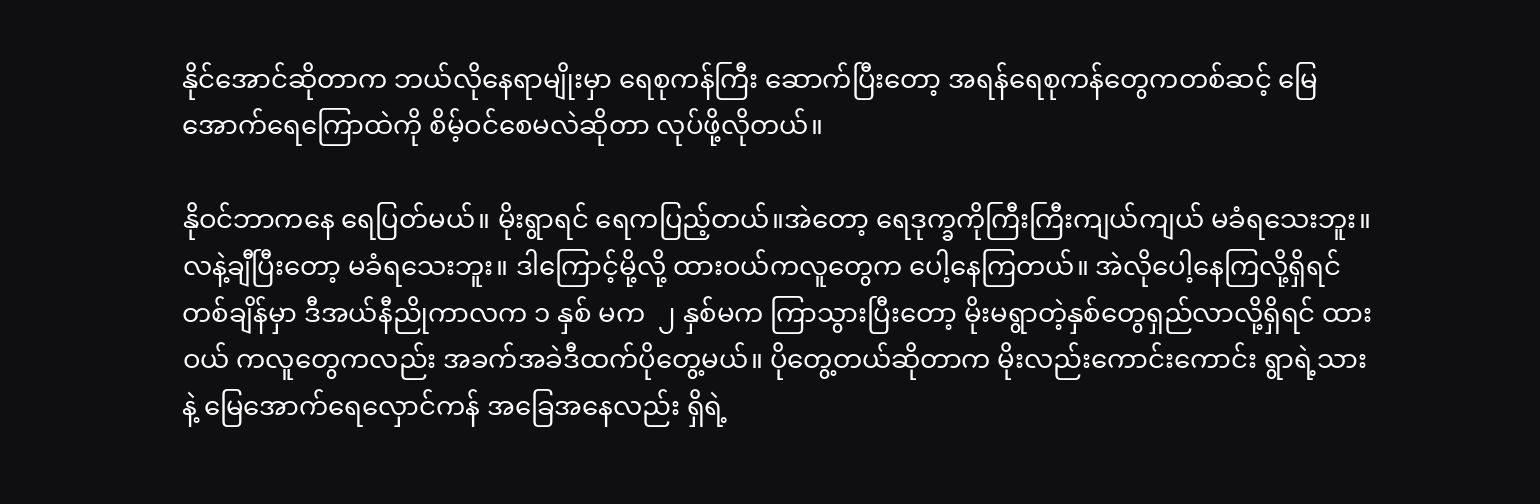နိုင်အောင်ဆိုတာက ဘယ်လိုနေရာမျိုးမှာ ရေစုကန်ကြီး ဆောက်ပြီးတော့ အရန်ရေစုကန်တွေကတစ်ဆင့် မြေအောက်ရေကြောထဲကို စိမ့်ဝင်စေမလဲဆိုတာ လုပ်ဖို့လိုတယ်။

နိုဝင်ဘာကနေ ရေပြတ်မယ်။ မိုးရွာရင် ရေကပြည့်တယ်။အဲတော့ ရေဒုက္ခကိုကြီးကြီးကျယ်ကျယ် မခံရသေးဘူး။ လနဲ့ချီပြီးတော့ မခံရသေးဘူး။ ဒါကြောင့်မို့လို့ ထားဝယ်ကလူတွေက ပေါ့နေကြတယ်။ အဲလိုပေါ့နေကြလို့ရှိရင် တစ်ချိန်မှာ ဒီအယ်နီညိုကာလက ၁ နှစ် မက  ၂ နှစ်မက ကြာသွားပြီးတော့ မိုးမရွာတဲ့နှစ်တွေရှည်လာလို့ရှိရင် ထားဝယ် ကလူတွေကလည်း အခက်အခဲဒီထက်ပိုတွေ့မယ်။ ပိုတွေ့တယ်ဆိုတာက မိုးလည်းကောင်းကောင်း ရွာရဲ့သားနဲ့ မြေအောက်ရေလှောင်ကန် အခြေအနေလည်း ရှိရဲ့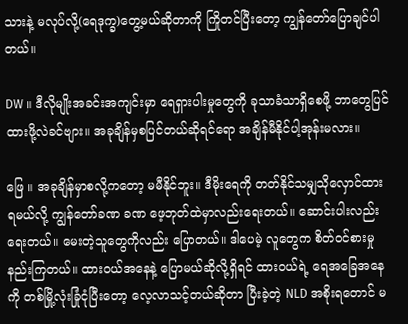သားနဲ့ မလုပ်လို့(ရေဒုက္ခ)တွေ့မယ်ဆိုတာကို ကြိုတင်ပြီးတော့ ကျွန်တော်ပြောချင်ပါတယ်။

DW ။ ဒီလိုမျိုးအခင်းအကျင်းမှာ ရေရှားပါးမှုတွေကို ခုသာခံသာရှိစေဖို့ ဘာတွေပြင်ထားဖို့လဲခင်ဗျား။ အခုချိန်မှစပြင်တယ်ဆိုရင်ရော အချိန်မီနိုင်ပါ့အုန်းမလား။

ဖြေ ။ အခုချိန်မှာစလို့ကတော့ မမီနိုင်ဘူး။ ဒီမိုးရေကို တတ်နိုင်သမျှသိုလှောင်ထားရမယ်လို့ ကျွန်တော်ခဏ ခဏ ဖေ့ဘုတ်ထဲမှာလည်းရေးတယ်။ ဆောင်းပါးလည်း ရေးတယ်။ မေးတဲ့သူတွေကိုလည်း ပြောတယ်။ ဒါပေမဲ့ လူတွေက စိတ်ဝင်စားမှု နည်းကြတယ်။ ထားဝယ်အနေနဲ့ ပြောမယ်ဆိုလို့ရှိရင် ထားဝယ်ရဲ့ ရေအခြေအနေကို တစ်မြို့လုံးခြုံငုံပြီးတော့ လေ့လာသင့်တယ်ဆိုတာ ပြီးခဲ့တဲ့ NLD အစိုးရတောင် မ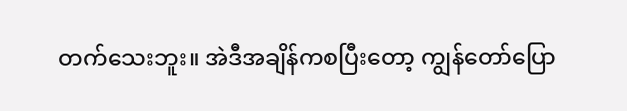တက်သေးဘူး။ အဲဒီအချိန်ကစပြီးတော့ ကျွန်တော်ပြော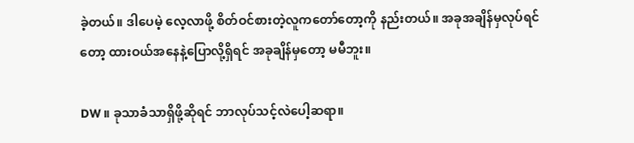ခဲ့တယ်။ ဒါပေမဲ့ လေ့လာဖို့ စိတ်ဝင်စားတဲ့လူကတော်တော့ကို နည်းတယ်။ အခုအချိန်မှလုပ်ရင်တော့ ထားဝယ်အနေနဲ့ပြောလို့ရှိရင် အခုချိန်မှတော့ မမီဘူး။

DW ။ ခုသာခံသာရှိဖို့ဆိုရင် ဘာလုပ်သင့်လဲပေါ့ဆရာ။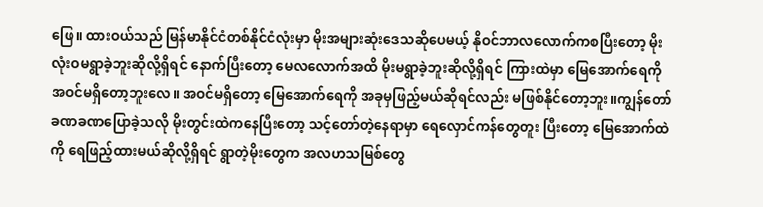ဖြေ။ ထားဝယ်သည် မြန်မာနိုင်ငံတစ်နိုင်ငံလုံးမှာ မိုးအများဆုံးဒေသဆိုပေမယ့် နိုဝင်ဘာလလောက်ကစပြီးတော့ မိုးလုံးဝမရွာခဲ့ဘူးဆိုလို့ရှိရင် နောက်ပြီးတော့ မေလလောက်အထိ မိုးမရွာခဲ့ဘူးဆိုလို့ရှိရင် ကြားထဲမှာ မြေအောက်ရေကို အဝင်မရှိတော့ဘူးလေ။ အဝင်မရှိတော့ မြေအောက်ရေကို အခုမှဖြည့်မယ်ဆိုရင်လည်း မဖြစ်နိုင်တော့ဘူး။ကျွန်တော် ခဏခဏပြောခဲ့သလို မိုးတွင်းထဲကနေပြီးတော့ သင့်တော်တဲ့နေရာမှာ ရေလှောင်ကန်တွေတူး ပြီးတော့ မြေအောက်ထဲကို ရေဖြည့်ထားမယ်ဆိုလို့ရှိရင် ရွာတဲ့မိုးတွေက အလဟသမြစ်တွေ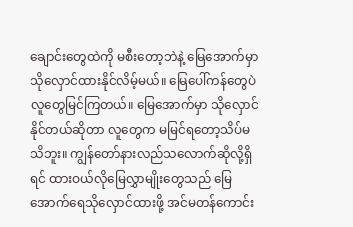ချောင်းတွေထဲကို မစီးတော့ဘဲနဲ့ မြေအောက်မှာ သိုလှောင်ထားနိုင်လိမ့်မယ်။ မြေပေါ်ကန်တွေပဲ လူတွေမြင်ကြတယ်။ မြေအောက်မှာ သိုလှောင်နိုင်တယ်ဆိုတာ လူတွေက မမြင်ရတော့သိပ်မသိဘူး။ ကျွန်တော်နားလည်သလောက်ဆိုလို့ရှိရင် ထားဝယ်လိုမြေလွှာမျိုးတွေသည် မြေအောက်ရေသိုလှောင်ထားဖို့ အင်မတန်ကောင်း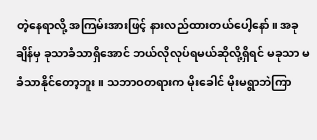တဲ့နေရာလို့ အကြမ်းအားဖြင့် နားလည်ထားတယ်ပေါ့နော်။ အခုချိန်မှ ခုသာခံသာရှိအောင် ဘယ်လိုလုပ်ရမယ်ဆိုလို့ရှိရင် မခုသာ မခံသာနိုင်တော့ဘူး။ သဘာဝတရားက မိုးခေါင် မိုးမရွာဘဲကြာ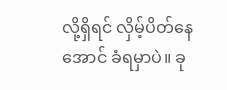လို့ရှိရင် လှိမ့်ပိတ်နေအောင် ခံရမှာပဲ။ ခု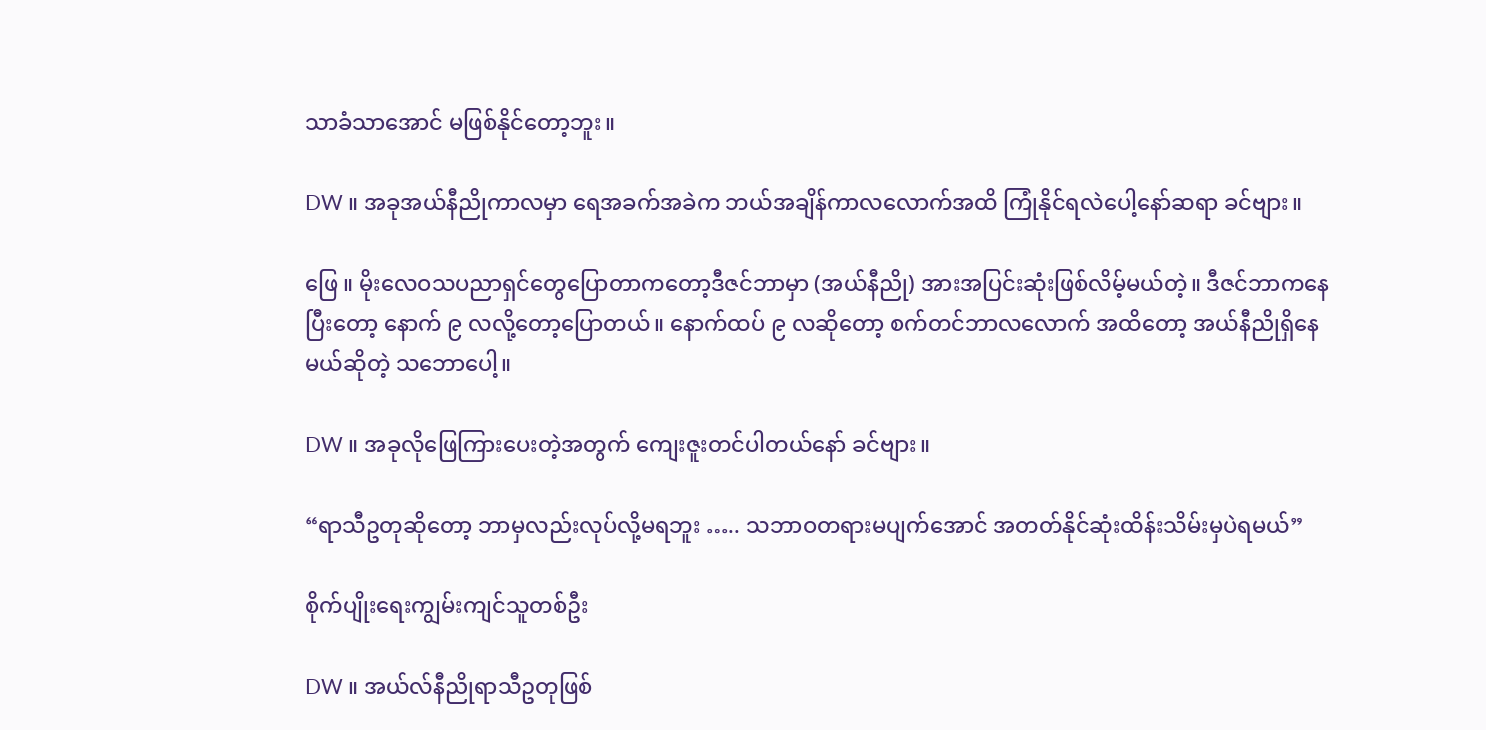သာခံသာအောင် မဖြစ်နိုင်တော့ဘူး။

DW ။ အခုအယ်နီညိုကာလမှာ ရေအခက်အခဲက ဘယ်အချိန်ကာလလောက်အထိ ကြုံနိုင်ရလဲပေါ့နော်ဆရာ ခင်ဗျား။

ဖြေ ။ မိုးလေဝသပညာရှင်တွေပြောတာကတော့ဒီဇင်ဘာမှာ (အယ်နီညို) အားအပြင်းဆုံးဖြစ်လိမ့်မယ်တဲ့။ ဒီဇင်ဘာကနေပြီးတော့ နောက် ၉ လလို့တော့ပြောတယ်။ နောက်ထပ် ၉ လဆိုတော့ စက်တင်ဘာလလောက် အထိတော့ အယ်နီညိုရှိနေမယ်ဆိုတဲ့ သဘောပေါ့။

DW ။ အခုလိုဖြေကြားပေးတဲ့အတွက် ကျေးဇူးတင်ပါတယ်နော် ခင်ဗျား။

“ရာသီဥတုဆိုတော့ ဘာမှလည်းလုပ်လို့မရဘူး ….. သဘာဝတရားမပျက်အောင် အတတ်နိုင်ဆုံးထိန်းသိမ်းမှပဲရမယ်”

စိုက်ပျိုး‌ရေးကျွမ်းကျင်သူတစ်ဦး

DW ။ အယ်လ်နီညိုရာသီဥတုဖြစ်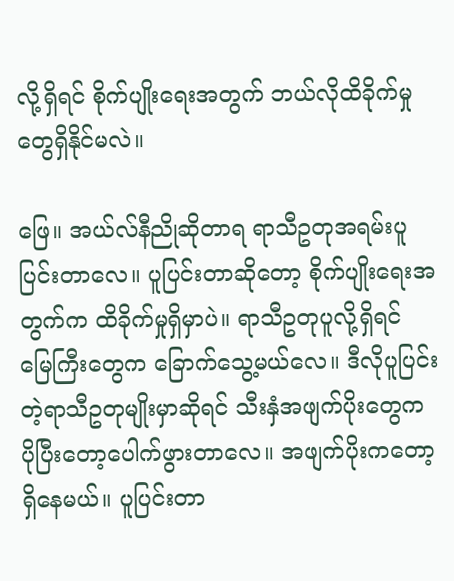လို့ရှိရင် စိုက်ပျိုးရေးအတွက် ဘယ်လိုထိခိုက်မှုတွေရှိနိုင်မလဲ။

ဖြေ။ အယ်လ်နီညိုဆိုတာရ ရာသီဥတုအရမ်းပူပြင်းတာလေ။ ပူပြင်းတာဆိုတော့ စိုက်ပျိုးရေးအတွက်က ထိခိုက်မှုရှိမှာပဲ။ ရာသီဥတုပူလို့ရှိရင် မြေကြီးတွေက ခြောက်သွေ့မယ်လေ။ ဒီလိုပူပြင်းတဲ့ရာသီဥတုမျိုးမှာဆိုရင် သီးနှံအဖျက်ပိုးတွေက ပိုပြီးတော့ပေါက်ဖွားတာလေ။ အဖျက်ပိုးကတော့ရှိနေမယ်။ ပူပြင်းတာ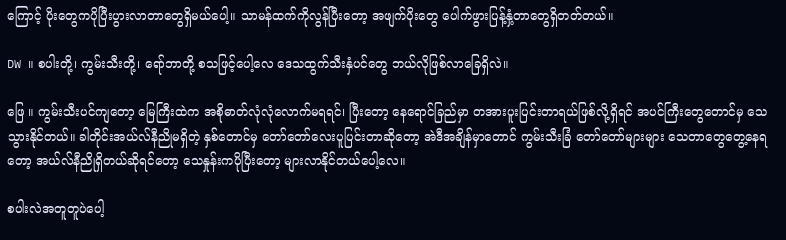ကြောင့် ပိုးတွေကပိုပြီးပွားလာတာတွေရှိမယ်ပေါ့။ သာမန်ထက်ကိုလွန်ပြီးတော့ အဖျက်ပိုးတွေ ပေါက်ဖွားပြန့်နှံ့တာတွေရှိတတ်တယ်။

DW ။ စပါးတို့၊ ကွမ်းသီးတို့၊ ရော်ဘာတို့ စသဖြင့်ပေါ့လေ ဒေသထွက်သီးနှံပင်တွေ ဘယ်လိုဖြစ်လာခြေရှိလဲ။

ဖြေ ။ ကွမ်းသီးပင်ကျတော့ မြေကြီးထဲက အစိုဓာတ်လုံလုံလောက်မရရင်၊ ပြီးတော့ နေရောင်ခြည်မှာ တအားပူးပြင်းတာရယ်ဖြစ်လို့ရှိရင် အပင်ကြီးတွေတောင်မှ သေသွားနိုင်တယ်။ ခါတိုင်းအယ်လ်နီညိုမရှိတဲ့ နှစ်တောင်မှ တော်တော်လေးပူပြင်းတာဆိုတော့ အဲဒီအချိန်မှာတောင် ကွမ်းသီးခြံ တော်တော်များများ သေတာတွေတွေ့နေရတော့ အယ်လ်နီညိုရှိတယ်ဆိုရင်တော့ သေနှုန်းကပိုပြီးတော့ များလာနိုင်တယ်ပေါ့လေ။

စပါးလဲအတူတူပဲပေါ့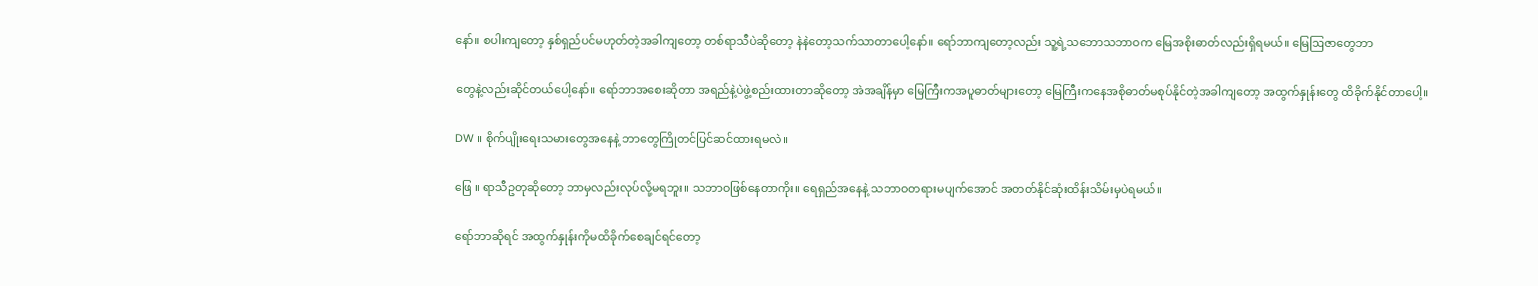နော်။ စပါးကျတော့ နှစ်ရှည်ပင်မဟုတ်တဲ့အခါကျတော့ တစ်ရာသီပဲဆိုတော့ နဲနဲတော့သက်သာတာပေါ့နော်။ ရော်ဘာကျတော့လည်း သူ့ရဲ့သဘောသဘာဝက မြေအစိုးဓာတ်လည်းရှိရမယ်။ မြေဩဇာတွေဘာ

တွေနဲ့လည်းဆိုင်တယ်ပေါ့နော်။ ရော်ဘာအစေးဆိုတာ အရည်နဲ့ပဲဖွဲ့စည်းထားတာဆိုတော့ အဲအချိန်မှာ မြေကြီးကအပူဓာတ်များတော့ မြေကြီးကနေအစိုဓာတ်မစုပ်နိုင်တဲ့အခါကျတော့ အထွက်နှုန်းတွေ ထိခိုက်နိုင်တာပေါ့။

DW ။ စိုက်ပျိုးရေးသမားတွေအနေနဲ့ ဘာတွေကြိုတင်ပြင်ဆင်ထားရမလဲ။

ဖြေ ။ ရာသီဥတုဆိုတော့ ဘာမှလည်းလုပ်လို့မရဘူး။ သဘာဝဖြစ်နေတာကိုး။ ရေရှည်အနေနဲ့ သဘာဝတရားမပျက်အောင် အတတ်နိုင်ဆုံးထိန်းသိမ်းမှပဲရမယ်။

ရော်ဘာဆိုရင် အထွက်နှုန်းကိုမထိခိုက်စေချင်ရင်တော့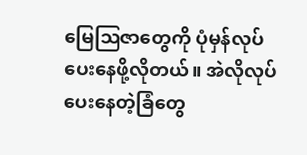မြေဩဇာတွေကို ပုံမှန်လုပ်ပေးနေဖို့လိုတယ်။ အဲလိုလုပ်ပေးနေတဲ့ခြံတွေ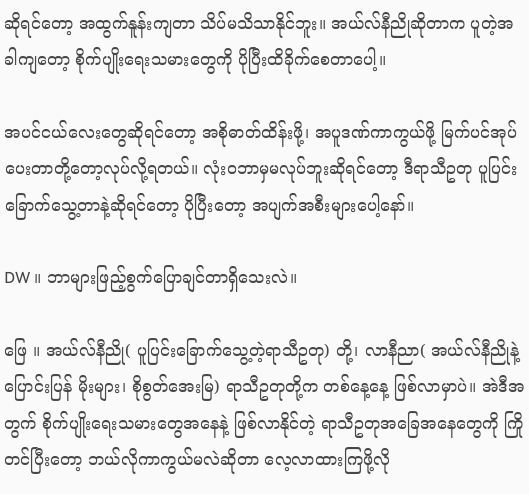ဆိုရင်တော့ အထွက်နူန်းကျတာ သိပ်မသိသာနိုင်ဘူး။ အယ်လ်နီညိုဆိုတာက ပူတဲ့အခါကျတော့ စိုက်ပျိုးရေးသမားတွေကို ပိုပြီးထိခိုက်စေတာပေါ့။

အပင်ငယ်လေးတွေဆိုရင်တော့ အစိုဓာတ်ထိန်းဖို့၊ အပူဒဏ်ကာကွယ်ဖို့ မြက်ပင်အုပ်ပေးတာတို့တော့လုပ်လို့ရတယ်။ လုံးဝဘာမှမလုပ်ဘူးဆိုရင်တော့ ဒီရာသီဥတု‌ ပူပြင်းခြောက်သွေ့တာနဲ့ဆိုရင်တော့ ပိုပြီးတော့ အပျက်အစီးများပေါ့နော်။

DW ။ ဘာများဖြည့်စွက်ပြောချင်တာရှိသေးလဲ။

ဖြေ ။ အယ်လ်နီညို( ပူပြင်းခြောက်သွေ့တဲ့ရာသီဥတု) တို့၊ လာနီညာ( အယ်လ်နီညိုနဲ့ပြောင်းပြန် မိုးများ၊ စိုစွတ်အေးမြ) ရာသီဥတုတို့က တစ်နေ့နေ့ ဖြစ်လာမှာပဲ။ အဲဒီအတွက် စိုက်ပျိုးရေးသမားတွေအနေနဲ့ ဖြစ်လာနိုင်တဲ့ ရာသီဥတုအခြေအနေတွေကို ကြိုတင်ပြီးတော့ ဘယ်လိုကာကွယ်မလဲဆိုတာ လေ့လာထားကြဖို့လို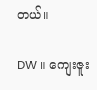တယ်။

DW ။ ကျေးဇူး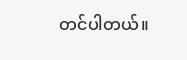တင်ပါတယ်။